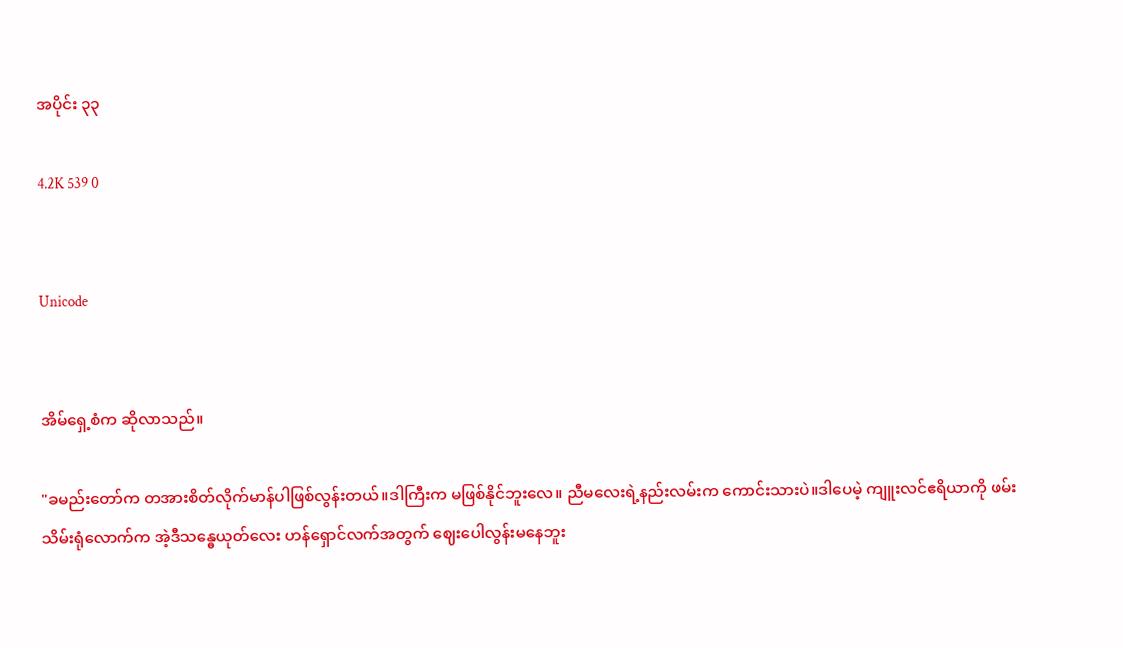အပိုင်း ၃၃

4.2K 539 0


Unicode


အိမ်ရှေ့စံက ဆိုလာသည်။

"ခမည်းတော်က တအားစိတ်လိုက်မာန်ပါဖြစ်လွန်းတယ်။ဒါကြီးက မဖြစ်နိုင်ဘူးလေ။ ညီမလေးရဲ့နည်းလမ်းက ကောင်းသားပဲ။ဒါပေမဲ့ ကျူးလင်ဧရိယာကို ဖမ်းသိမ်းရုံလောက်က အဲ့ဒီသန္ဓေယုတ်လေး ဟန်ရှောင်လက်အတွက် ဈေးပေါလွန်းမနေဘူး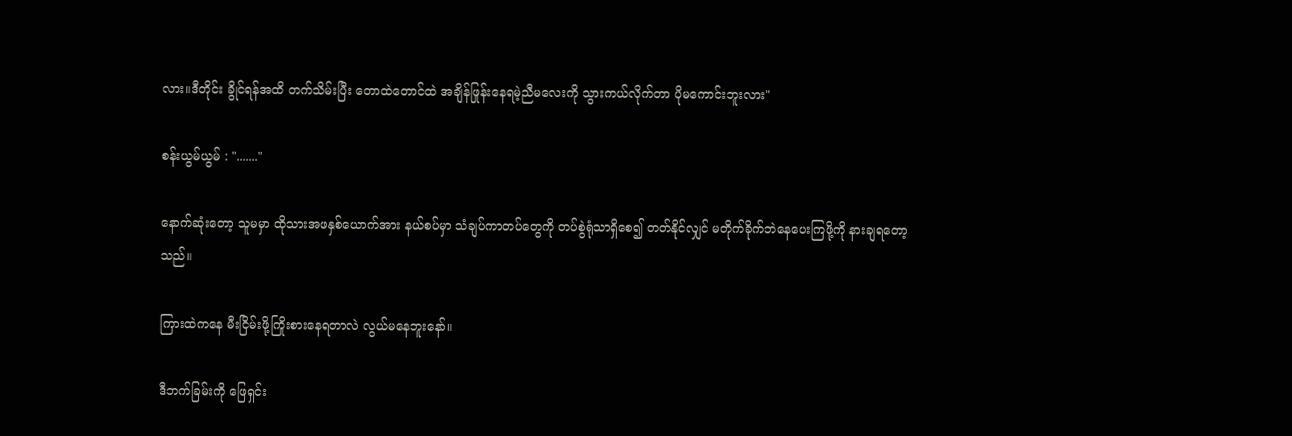လား။ဒီတိုင်း ခွိုင်ရန်အထိ တက်သိမ်းပြီး တောထဲတောင်ထဲ အချိန်ဖြုန်းနေရမဲ့ညီမလေးကို သွားကယ်လိုက်တာ ပိုမကောင်းဘူးလား"

စန်းယွမ်ယွမ် : "......."

နောက်ဆုံးတော့ သူမမှာ ထိုသားအဖနှစ်ယောက်အား နယ်စပ်မှာ သံချပ်ကာတပ်တွေကို တပ်စွဲရုံသာရှိစေ၍ တတ်နိုင်လျှင် မတိုက်ခိုက်ဘဲနေပေးကြဖို့ကို နားချရတော့သည်။

ကြားထဲကနေ မီးငြိမ်းဖို့ကြိုးစားနေရတာလဲ လွယ်မနေဘူးနော်။

ဒီဘက်ခြမ်းကို ဖြေရှင်း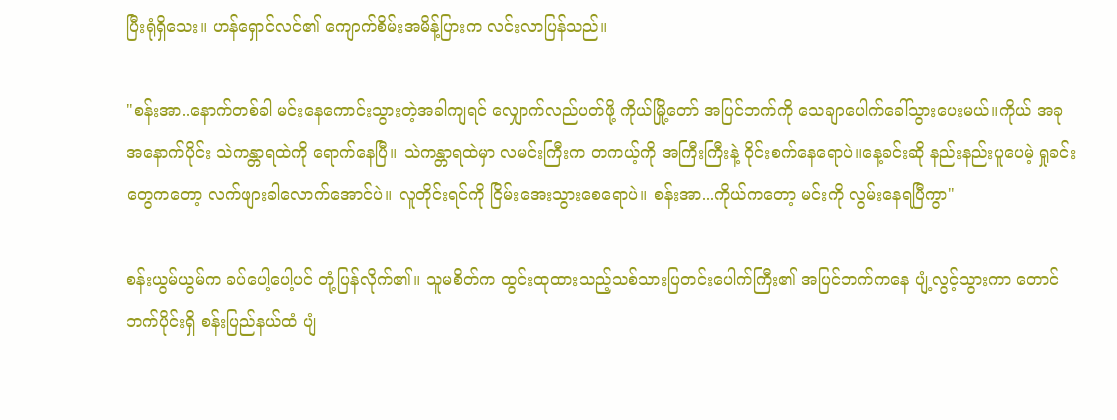ပြီးရုံရှိသေး။ ဟန်ရှောင်လင်၏ ကျောက်စိမ်းအမိန့်ပြားက လင်းလာပြန်သည်။

"စန်းအာ..နောက်တစ်ခါ မင်းနေကောင်းသွားတဲ့အခါကျရင် လျှောက်လည်ပတ်ဖို့ ကိုယ်မြို့တော် အပြင်ဘက်ကို သေချာပေါက်ခေါ်သွားပေးမယ်။ကိုယ် အခု အနောက်ပိုင်း သဲကန္တာရထဲကို ရောက်နေပြီ။ သဲကန္တာရထဲမှာ လမင်းကြီးက တကယ့်ကို အကြီးကြီးနဲ့ ဝိုင်းစက်နေရောပဲ။နေ့ခင်းဆို နည်းနည်းပူပေမဲ့ ရှုခင်းတွေကတော့ လက်ဖျားခါလောက်အောင်ပဲ။ လူတိုင်းရင်ကို ငြိမ်းအေးသွားစေရောပဲ။ စန်းအာ...ကိုယ်ကတော့ မင်းကို လွမ်းနေရပြီကွာ"

စန်းယွမ်ယွမ်က ခပ်ပေါ့ပေါ့ပင် တုံ့ပြန်လိုက်၏။ သူမစိတ်က ထွင်းထုထားသည့်သစ်သားပြတင်းပေါက်ကြီး၏ အပြင်ဘက်ကနေ ပျံ့လွင့်သွားကာ တောင်ဘက်ပိုင်းရှိ စန်းပြည်နယ်ထံ ပျံ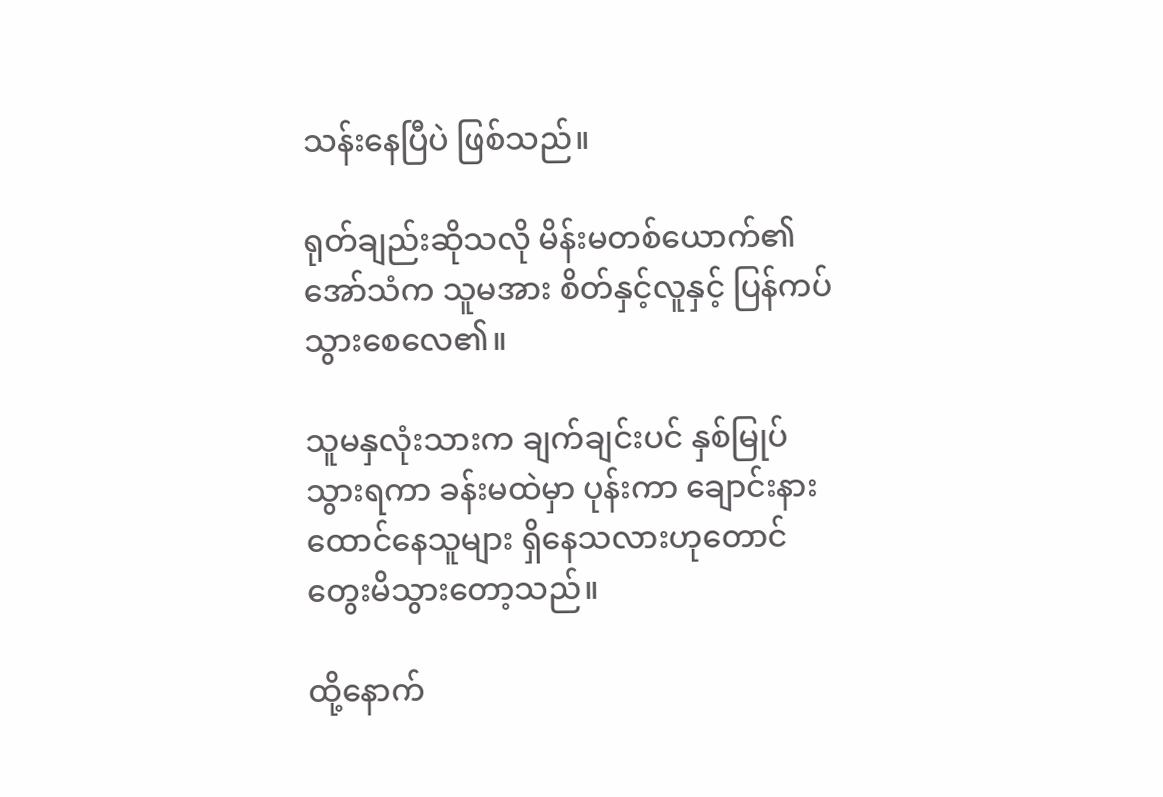သန်းနေပြီပဲ ဖြစ်သည်။

ရုတ်ချည်းဆိုသလို မိန်းမတစ်ယောက်၏ အော်သံက သူမအား စိတ်နှင့်လူနှင့် ပြန်ကပ်သွားစေလေ၏။

သူမနှလုံးသားက ချက်ချင်းပင် နှစ်မြုပ်သွားရကာ ခန်းမထဲမှာ ပုန်းကာ ချောင်းနားထောင်နေသူများ ရှိနေသလားဟုတောင် တွေးမိသွားတော့သည်။

ထို့နောက်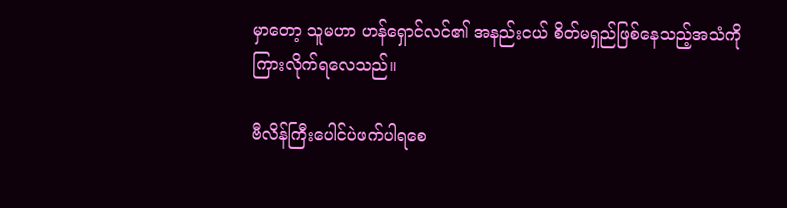မှာတော့ သူမဟာ ဟန်ရှောင်လင်၏ အနည်းငယ် စိတ်မရှည်ဖြစ်နေသည့်အသံကို ကြားလိုက်ရလေသည်။

ဗီလိန်ကြီးပေါင်ပဲဖက်ပါရစေ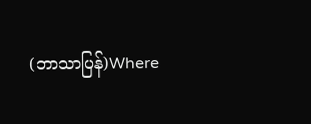(ဘာသာပြန်)Where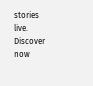stories live. Discover now